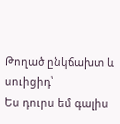Թողած ընկճախտ և սուիցիդ՝
Ես դուրս եմ գալիս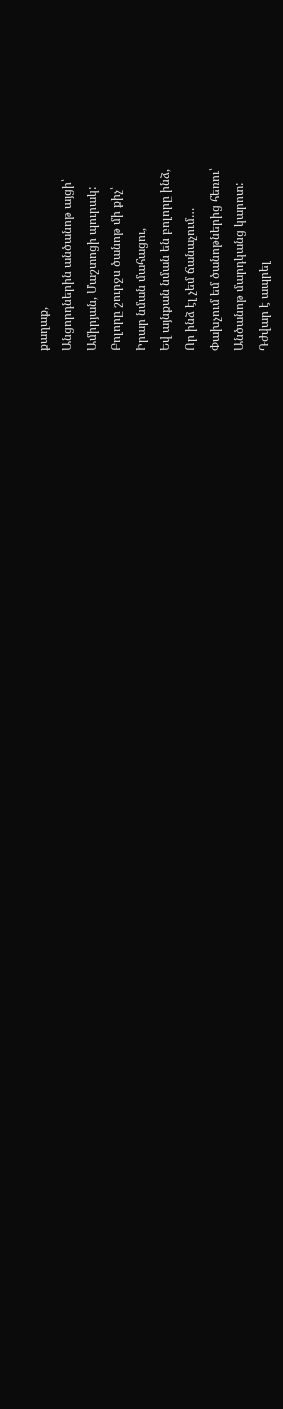քաղաք,
Անցորդներին անծանոթ այցի՝
Ամիրյան, Մաշտոցի պուրակ:
Բոլորը շուրջս ծանոթ մի քիչ՝
Իրար նման մահացու,
Եվ այնքան նման են բոլորը ինձ,
Որ ինձ էլ չեմ ճանաչում…
Փախչում եմ ծանոթներից հեռու՝
Անծանոթ մարդկանց կարոտ:
Դժվար է ապրել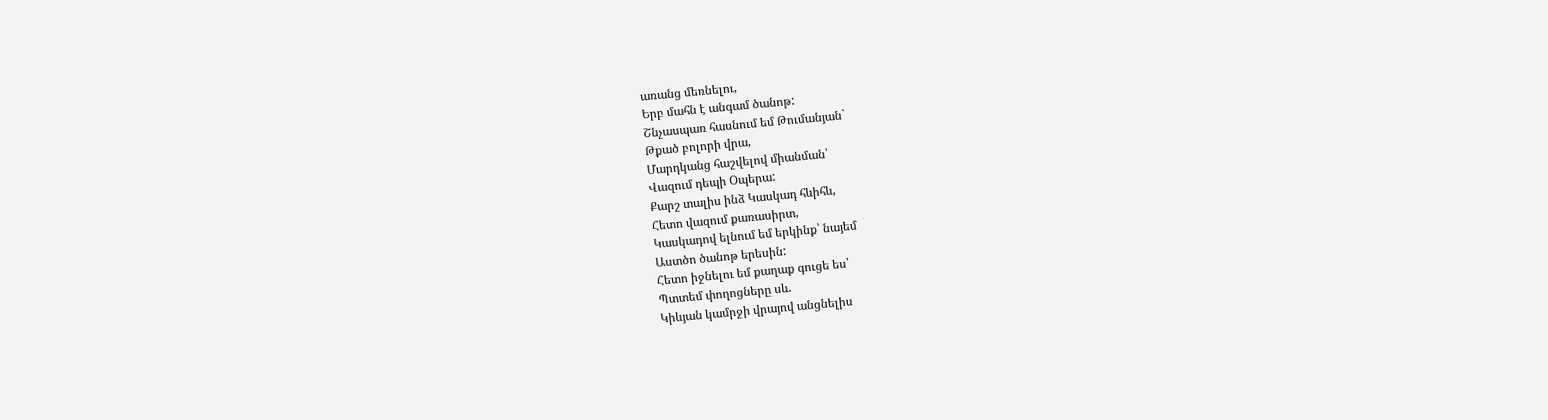առանց մեռնելու,
Երբ մահն է անգամ ծանոթ:
Շնչասպառ հասնում եմ Թումանյան`
Թքած բոլորի վրա,
Մարդկանց հաշվելով միանման՝
Վազում դեպի Օպերա:
Քարշ տալիս ինձ Կասկադ հևիհև,
Հետո վազում քառասիրտ,
Կասկադով ելնում եմ երկինք՝ նայեմ
Աստծո ծանոթ երեսին:
Հետո իջնելու եմ քաղաք գուցե ես՝
Պտտեմ փողոցները սև.
Կիևյան կամրջի վրայով անցնելիս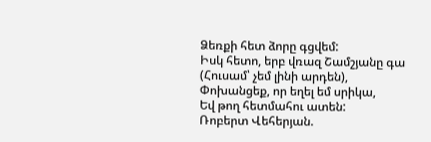Ձեռքի հետ ձորը գցվեմ:
Իսկ հետո, երբ վռազ Շամշյանը գա
(Հուսամ՝ չեմ լինի արդեն),
Փոխանցեք, որ եղել եմ սրիկա,
Եվ թող հետմահու ատեն:
Ռոբերտ Վեհերյան.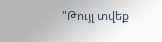"Թույլ տվեք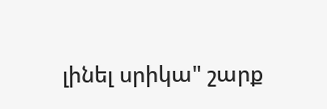լինել սրիկա" շարք